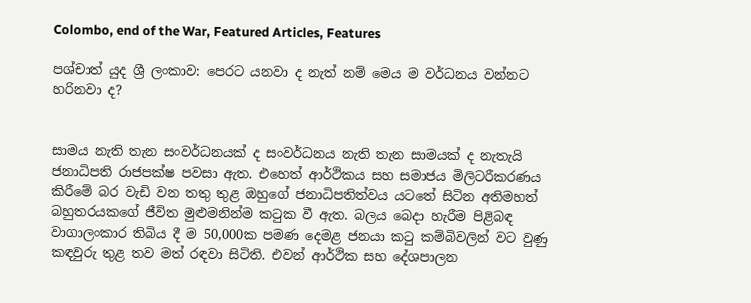Colombo, end of the War, Featured Articles, Features

පශ්චාත් යුද ශ්‍රී ලංකාව: පෙරට යනවා ද නැත් නම් මෙය ම වර්ධනය වන්නට හරිනවා ද?


සාමය නැති තැන සංවර්ධනයක් ද සංවර්ධනය නැති තැන සාමයක් ද නැතැයි ජනාධිපති රාජපක්ෂ පවසා ඇත. එහෙත් ආර්ථිකය සහ සමාජය මිලිටරීකරණය කිරීමේ බර වැඩි වන තතු තුළ ඔහුගේ ජනාධිපතිත්වය යටතේ සිටින අතිමහත් බහුතරයකගේ ජීවිත මුළුමනින්ම කටුක වී ඇත. බලය බෙදා හැරීම පිළිබඳ වාගාලංකාර තිබිය දී ම 50,000ක පමණ දෙමළ ජනයා කටු කම්බිවලින් වට වුණු කඳවුරු තුළ තව මත් රඳවා සිටිති. එවන් ආර්ථික සහ දේශපාලන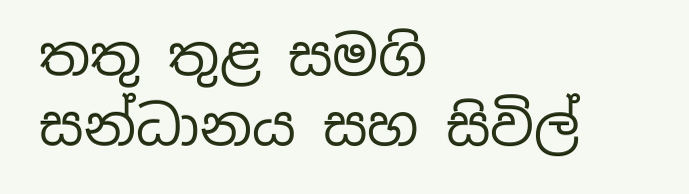තතු තුළ සමගි සන්ධානය සහ සිවිල්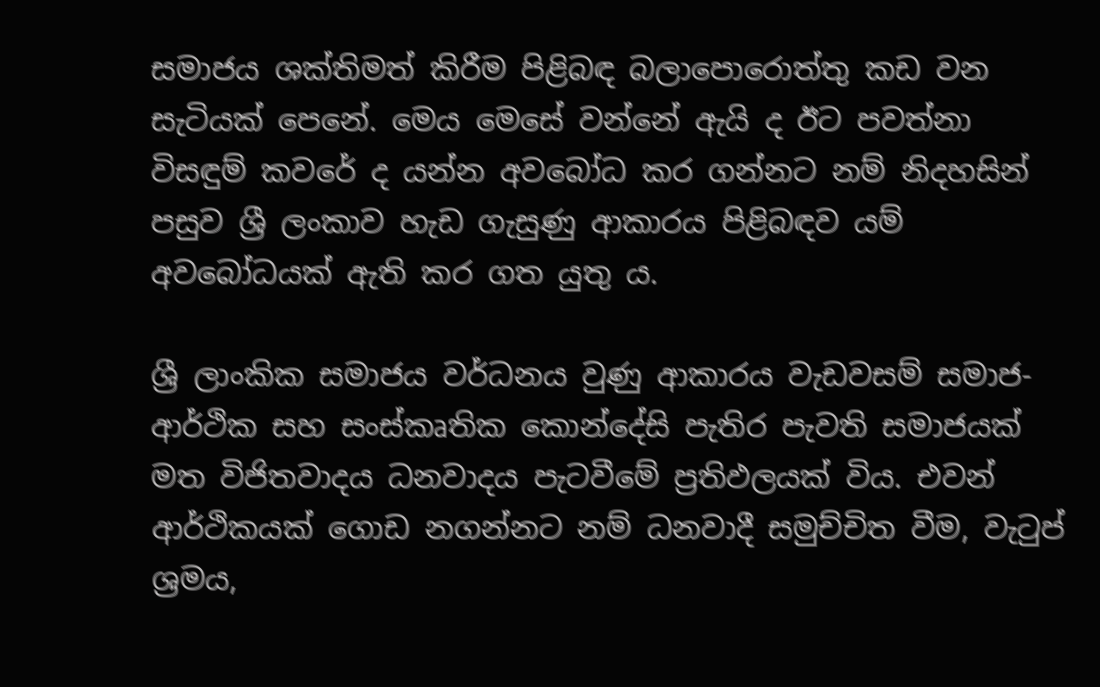සමාජය ශක්තිමත් කිරීම පිළිබඳ බලාපොරොත්තු කඩ වන සැටියක් පෙනේ. මෙය මෙසේ වන්නේ ඇයි ද ඊට පවත්නා විසඳුම් කවරේ ද යන්න අවබෝධ කර ගන්නට නම් නිදහසින් පසුව ශ්‍රී ලංකාව හැඩ ගැසුණු ආකාරය පිළිබඳව යම් අවබෝධයක් ඇති කර ගත යුතු ය.

ශ්‍රී ලාංකික සමාජය වර්ධනය වුණු ආකාරය වැඩවසම් සමාජ-ආර්ථික සහ සංස්කෘතික කොන්දේසි පැතිර පැවති සමාජයක් මත විජිතවාදය ධනවාදය පැටවීමේ ප්‍රතිඵලයක් විය. එවන් ආර්ථිකයක් ගොඩ නගන්නට නම් ධනවාදී සමුච්චිත වීම, වැටුප් ශ්‍රමය,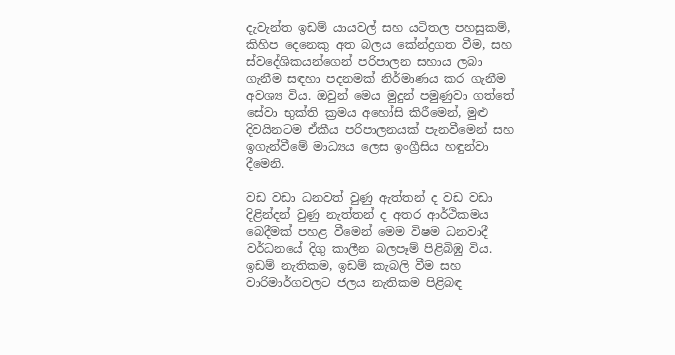දැවැන්ත ඉඩම් යායවල් සහ යටිතල පහසුකම්, කිහිප දෙනෙකු අත බලය කේන්ද්‍රගත වීම, සහ ස්වදේශිකයන්ගෙන් පරිපාලන සහාය ලබා ගැනීම සඳහා පදනමක් නිර්මාණය කර ගැනීම අවශ්‍ය විය. ඔවුන් මෙය මුදුන් පමුණුවා ගත්තේ සේවා භුක්ති ක්‍රමය අහෝසි කිරීමෙන්, මුළු දිවයිනටම ඒකීය පරිපාලනයක් පැනවීමෙන් සහ ඉගැන්වීමේ මාධ්‍යය ලෙස ඉංග්‍රීසිය හඳුන්වා දීමෙනි.

වඩ වඩා ධනවත් වුණු ඇත්තන් ද වඩ වඩා දිළින්දන් වුණු නැත්තන් ද අතර ආර්ථිකමය බෙදීමක් පහළ වීමෙන් මෙම විෂම ධනවාදී වර්ධනයේ දිගු කාලීන බලපෑම් පිළිබිඹු විය. ඉඩම් නැතිකම, ඉඩම් කැබලි වීම සහ වාරිමාර්ගවලට ජලය නැතිකම පිළිබඳ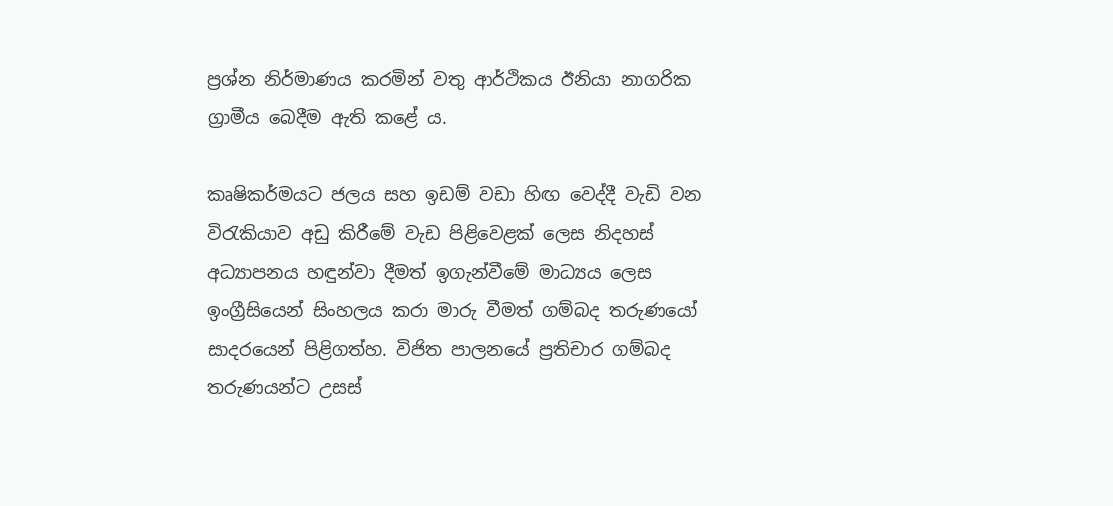ප්‍රශ්න නිර්මාණය කරමින් වතු ආර්ථිකය ඊනියා නාගරික ග්‍රාමීය බෙදීම ඇති කළේ ය.

කෘෂිකර්මයට ජලය සහ ඉඩම් වඩා හිඟ වෙද්දී වැඩි වන විරැකියාව අඩු කිරීමේ වැඩ පිළිවෙළක් ලෙස නිදහස් අධ්‍යාපනය හඳුන්වා දීමත් ඉගැන්වීමේ මාධ්‍යය ලෙස ඉංග්‍රීසියෙන් සිංහලය කරා මාරු වීමත් ගම්බද තරුණයෝ සාදරයෙන් පිළිගත්හ. විජිත පාලනයේ ප්‍රතිචාර ගම්බද තරුණයන්ට උසස්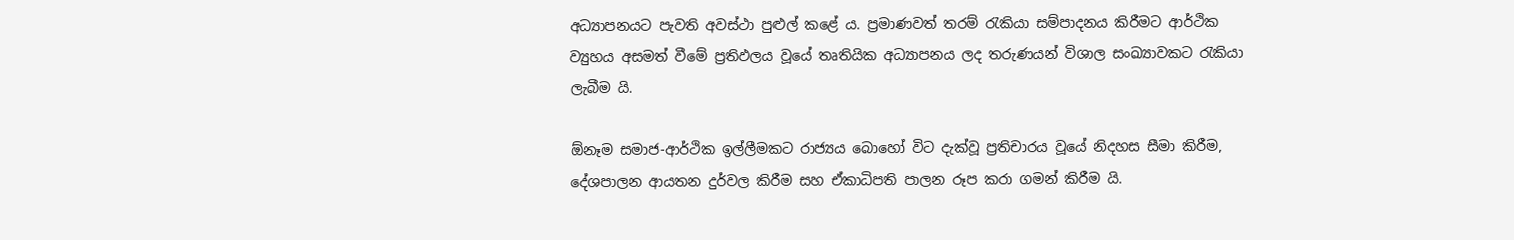අධ්‍යාපනයට පැවති අවස්ථා පුළුල් කළේ ය. ප්‍රමාණවත් තරම් රැකියා සම්පාදනය කිරීමට ආර්ථික ව්‍යුහය අසමත් වීමේ ප්‍රතිඵලය වූයේ තෘතියික අධ්‍යාපනය ලද තරුණයන් විශාල සංඛ්‍යාවකට රැකියා ලැබීම යි.

ඕනෑම සමාජ-ආර්ථික ඉල්ලීමකට රාජ්‍යය බොහෝ විට දැක්වූ ප්‍රතිචාරය වූයේ නිදහස සීමා කිරීම, දේශපාලන ආයතන දුර්වල කිරීම සහ ඒකාධිපති පාලන රූප කරා ගමන් කිරීම යි.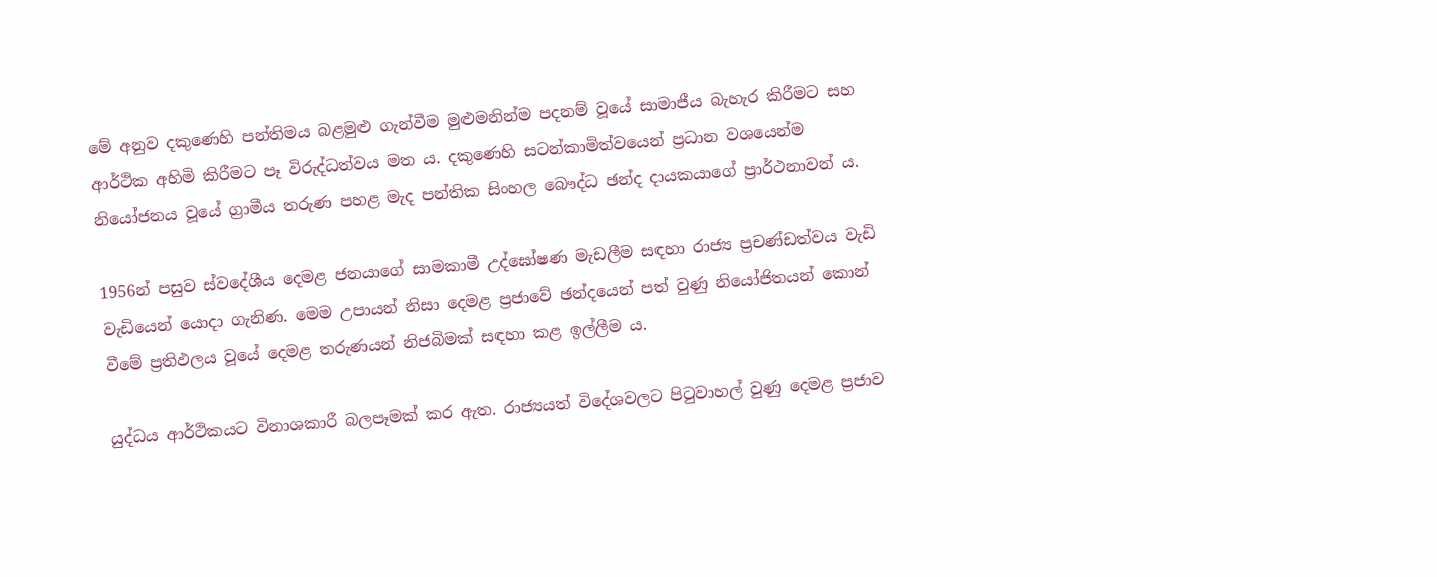මේ අනුව දකුණෙහි පන්තිමය බළමුළු ගැන්වීම මුළුමනින්ම පදනම් වූයේ සාමාජීය බැහැර කිරීමට සහ ආර්ථික අහිමි කිරීමට පෑ විරුද්ධත්වය මත ය. දකුණෙහි සටන්කාමිත්වයෙන් ප්‍රධාන වශයෙන්ම නියෝජනය වූයේ ග්‍රාමීය තරුණ පහළ මැද පන්තික සිංහල බෞද්ධ ඡන්ද දායකයාගේ ප්‍රාර්ථනාවන් ය.

1956න් පසුව ස්වදේශීය දෙමළ ජනයාගේ සාමකාමී උද්ඝෝෂණ මැඩලීම සඳහා රාජ්‍ය ප්‍රචණ්ඩත්වය වැඩි වැඩියෙන් යොදා ගැනිණ. මෙම උපායන් නිසා දෙමළ ප්‍රජාවේ ඡන්දයෙන් පත් වුණු නියෝජිතයන් කොන් වීමේ ප්‍රතිඵලය වූයේ දෙමළ තරුණයන් නිජබිමක් සඳහා කළ ඉල්ලීම ය.

යුද්ධය ආර්ථිකයට විනාශකාරී බලපෑමක් කර ඇත. රාජ්‍යයත් විදේශවලට පිටුවාහල් වුණු දෙමළ ප්‍රජාව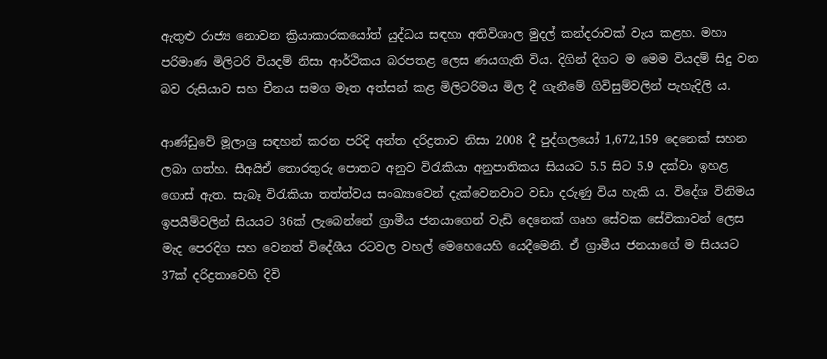ඇතුළු රාජ්‍ය නොවන ක්‍රියාකාරකයෝත් යුද්ධය සඳහා අතිවිශාල මුදල් කන්දරාවක් වැය කළහ. මහා පරිමාණ මිලිටරි වියදම් නිසා ආර්ථිකය බරපතළ ලෙස ණයගැති විය. දිගින් දිගට ම මෙම වියදම් සිදු වන බව රුසියාව සහ චීනය සමග මෑත අත්සන් කළ මිලිටරිමය මිල දී ගැනීමේ ගිවිසුම්වලින් පැහැදිලි ය.

ආණ්ඩුවේ මූලාශ්‍ර සඳහන් කරන පරිදි අන්ත දරිද්‍රතාව නිසා 2008 දී පුද්ගලයෝ 1,672,159 දෙනෙක් සහන ලබා ගත්හ. සීඅයිඒ තොරතුරු පොතට අනුව විරැකියා අනුපාතිකය සියයට 5.5 සිට 5.9 දක්වා ඉහළ ගොස් ඇත. සැබෑ විරැකියා තත්ත්වය සංඛ්‍යාවෙන් දැක්වෙනවාට වඩා දරුණු විය හැකි ය. විදේශ විනිමය ඉපයීම්වලින් සියයට 36ක් ලැබෙන්නේ ග්‍රාමීය ජනයාගෙන් වැඩි දෙනෙක් ගෘහ සේවක සේවිකාවන් ලෙස මැද පෙරදිග සහ වෙනත් විදේශීය රටවල වහල් මෙහෙයෙහි යෙදීමෙනි. ඒ ග්‍රාමීය ජනයාගේ ම සියයට 37ක් දරිද්‍රතාවෙහි දිවි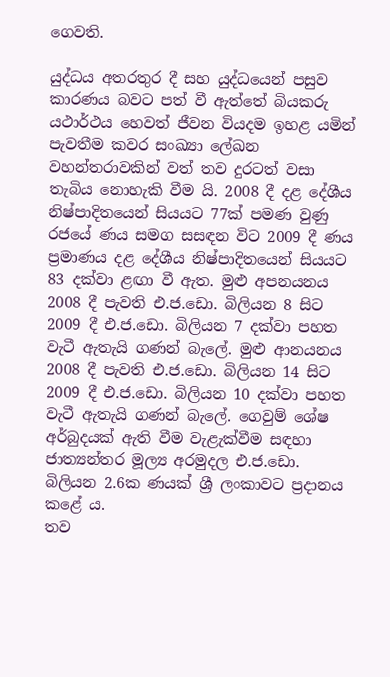ගෙවති.

යුද්ධය අතරතුර දී සහ යුද්ධයෙන් පසුව කාරණය බවට පත් වී ඇත්තේ බියකරු යථාර්ථය හෙවත් ජීවන වියදම ඉහළ යමින් පැවතීම කවර සංඛ්‍යා ලේඛන වහන්තරාවකින් වත් තව දුරටත් වසා තැබිය නොහැකි වීම යි. 2008 දී දළ දේශීය නිෂ්පාදිතයෙන් සියයට 77ක් පමණ වුණු රජයේ ණය සමග සසඳන විට 2009 දී ණය ප්‍රමාණය දළ දේශීය නිෂ්පාදිතයෙන් සියයට 83 දක්වා ළඟා වී ඇත. මුළු අපනයනය 2008 දී පැවති එ.ජ.ඩො. බිලියන 8 සිට 2009 දී එ.ජ.ඩො. බිලියන 7 දක්වා පහත වැටී ඇතැයි ගණන් බැලේ. මුළු ආනයනය 2008 දී පැවති එ.ජ.ඩො. බිලියන 14 සිට 2009 දී එ.ජ.ඩො. බිලියන 10 දක්වා පහත වැටී ඇතැයි ගණන් බැලේ. ගෙවුම් ශේෂ අර්බුදයක් ඇති වීම වැළැක්වීම සඳහා ජාත්‍යන්තර මූල්‍ය අරමුදල එ.ජ.ඩො. බිලියන 2.6ක ණයක් ශ්‍රී ලංකාවට ප්‍රදානය කළේ ය.
තව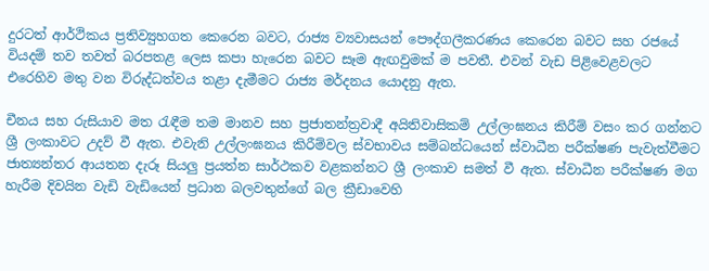දුරටත් ආර්ථිකය ප්‍රතිව්‍යුහගත කෙරෙන බවට, රාජ්‍ය ව්‍යවාසයන් පෞද්ගලීකරණය කෙරෙන බවට සහ රජයේ වියදම් තව තවත් බරපතළ ලෙස කපා හැරෙන බවට සෑම ඇඟවුමක් ම පවතී. එවන් වැඩ පිළිවෙළවලට එරෙහිව මතු වන විරුද්ධත්වය තළා දැමීමට රාජ්‍ය මර්දනය යොදනු ඇත.

චීනය සහ රුසියාව මත රැඳීම තම මානව සහ ප්‍රජාතන්ත්‍රවාදී අයිතිවාසිකම් උල්ලංඝනය කිරීම් වසං කර ගන්නට ශ්‍රී ලංකාවට උදව් වී ඇත. එවැනි උල්ලංඝනය කිරීම්වල ස්වභාවය සම්බන්ධයෙන් ස්වාධීන පරීක්ෂණ පැවැත්වීමට ජාත්‍යන්තර ආයතන දැරූ සියලු ප්‍රයත්න සාර්ථකව වළකන්නට ශ්‍රී ලංකාව සමත් වී ඇත. ස්වාධීන පරීක්ෂණ මග හැරීම දිවයින වැඩි වැඩියෙන් ප්‍රධාන බලවතුන්ගේ බල ක්‍රීඩාවෙහි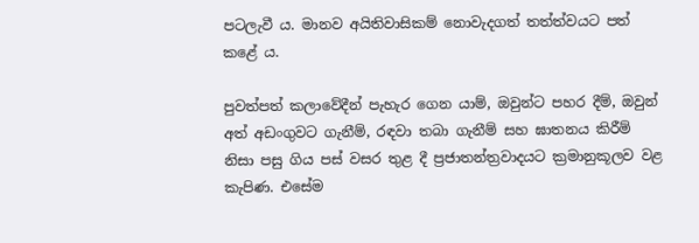පටලැවී ය. මානව අයිතිවාසිකම් නොවැදගත් තත්ත්වයට පත් කළේ ය.

පුවත්පත් කලාවේදීන් පැහැර ගෙන යාම්, ඔවුන්ට පහර දීම්, ඔවුන් අත් අඩංගුවට ගැනීම්, රඳවා තබා ගැනීම් සහ ඝාතනය කිරීම් නිසා පසු ගිය පස් වසර තුළ දී ප්‍රජාතන්ත්‍රවාදයට ක්‍රමානුකූලව වළ කැපිණ. එසේම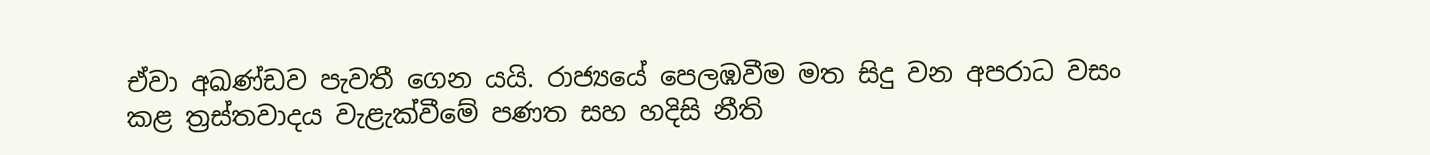ඒවා අඛණ්ඩව පැවතී ගෙන යයි. රාජ්‍යයේ පෙලඹවීම මත සිදු වන අපරාධ වසං කළ ත්‍රස්තවාදය වැළැක්වීමේ පණත සහ හදිසි නීති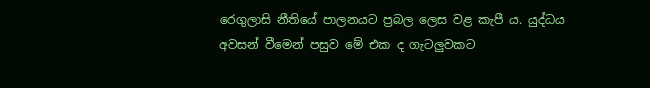රෙගුලාසි නීතියේ පාලනයට ප්‍රබල ලෙස වළ කැපී ය. යුද්ධය අවසන් වීමෙන් පසුව මේ එක ද ගැටලුවකට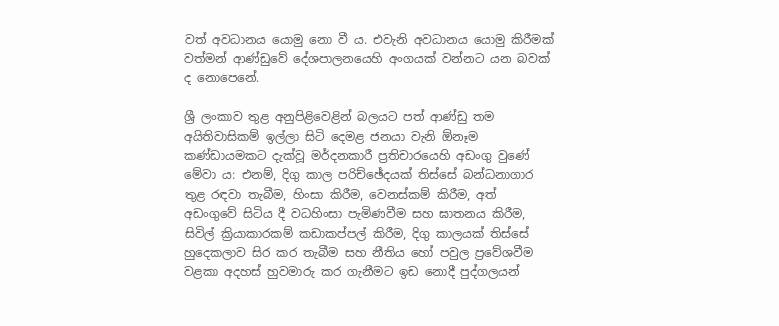වත් අවධානය යොමු නො වී ය. එවැනි අවධානය යොමු කිරීමක් වත්මන් ආණ්ඩුවේ දේශපාලනයෙහි අංගයක් වන්නට යන බවක් ද නොපෙනේ.

ශ්‍රී ලංකාව තුළ අනුපිළිවෙළින් බලයට පත් ආණ්ඩු තම අයිතිවාසිකම් ඉල්ලා සිටි දෙමළ ජනයා වැනි ඕනෑම කණ්ඩායමකට දැක්වූ මර්දනකාරී ප්‍රතිචාරයෙහි අඩංගු වුණේ මේවා ය: එනම්, දිගු කාල පරිච්ඡේදයක් තිස්සේ බන්ධනාගාර තුළ රඳවා තැබීම, හිංසා කිරීම, වෙනස්කම් කිරීම, අත් අඩංගුවේ සිටිය දී වධහිංසා පැමිණවීම සහ ඝාතනය කිරීම, සිවිල් ක්‍රියාකාරකම් කඩාකප්පල් කිරීම, දිගු කාලයක් තිස්සේ හුදෙකලාව සිර කර තැබීම සහ නීතිය හෝ පවුල ප්‍රවේශවීම වළකා අදහස් හුවමාරු කර ගැනීමට ඉඩ නොදී පුද්ගලයන්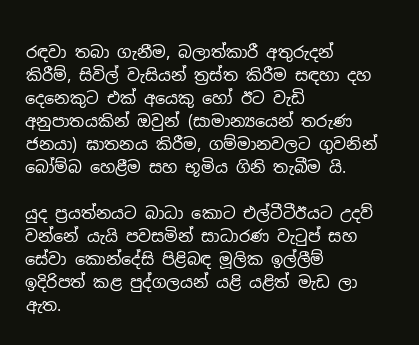රඳවා තබා ගැනීම, බලාත්කාරී අතුරුදන් කිරීම්, සිවිල් වැසියන් ත්‍රස්ත කිරීම සඳහා දහ දෙනෙකුට එක් අයෙකු හෝ ඊට වැඩි අනුපාතයකින් ඔවුන් (සාමාන්‍යයෙන් තරුණ ජනයා) ඝාතනය කිරීම, ගම්මානවලට ගුවනින් බෝම්බ හෙළීම සහ භූමිය ගිනි තැබීම යි.

යුද ප්‍රයත්නයට බාධා කොට එල්ටීටීඊයට උදව් වන්නේ යැයි පවසමින් සාධාරණ වැටුප් සහ සේවා කොන්දේසි පිළිබඳ මූලික ඉල්ලීම් ඉදිරිපත් කළ පුද්ගලයන් යළි යළිත් මැඩ ලා ඇත.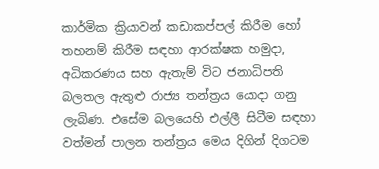කාර්මික ක්‍රියාවන් කඩාකප්පල් කිරීම හෝ තහනම් කිරීම සඳහා ආරක්ෂක හමුදා, අධිකරණය සහ ඇතැම් විට ජනාධිපති බලතල ඇතුළු රාජ්‍ය තන්ත්‍රය යොදා ගනු ලැබිණ. එසේම බලයෙහි එල්ලී සිටීම සඳහා වත්මන් පාලන තන්ත්‍රය මෙය දිගින් දිගටම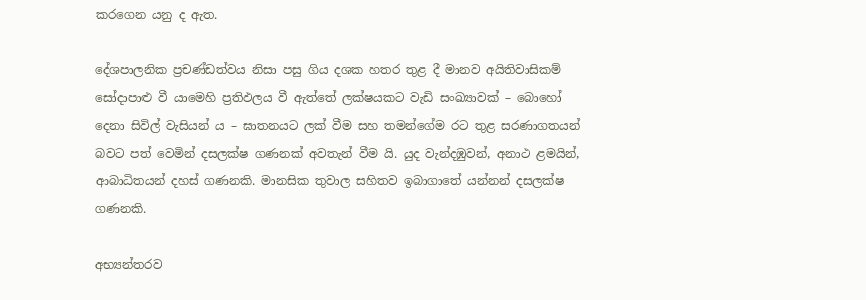කරගෙන යනු ද ඇත.

දේශපාලනික ප්‍රචණ්ඩත්වය නිසා පසු ගිය දශක හතර තුළ දී මානව අයිතිවාසිකම් සෝදාපාළු වී යාමෙහි ප්‍රතිඵලය වී ඇත්තේ ලක්ෂයකට වැඩි සංඛ්‍යාවක් – බොහෝ දෙනා සිවිල් වැසියන් ය – ඝාතනයට ලක් වීම සහ තමන්ගේම රට තුළ සරණාගතයන් බවට පත් වෙමින් දසලක්ෂ ගණනක් අවතැන් වීම යි. යුද වැන්දඹුවන්, අනාථ ළමයින්, ආබාධිතයන් දහස් ගණනකි. මානසික තුවාල සහිතව ඉබාගාතේ යන්නන් දසලක්ෂ ගණනකි.

අභ්‍යන්තරව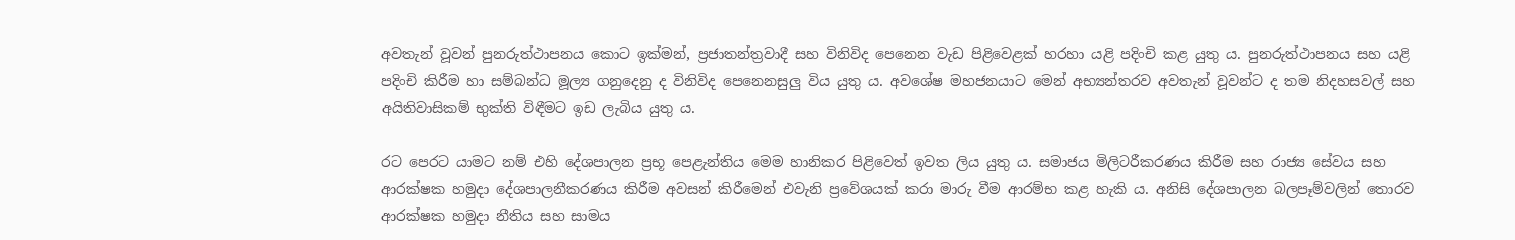අවතැන් වූවන් පුනරුත්ථාපනය කොට ඉක්මන්, ප්‍රජාතන්ත්‍රවාදී සහ විනිවිද පෙනෙන වැඩ පිළිවෙළක් හරහා යළි පදිංචි කළ යුතු ය. පුනරුත්ථාපනය සහ යළි පදිංචි කිරීම හා සම්බන්ධ මූල්‍ය ගනුදෙනු ද විනිවිද පෙනෙනසුලු විය යුතු ය. අවශේෂ මහජනයාට මෙන් අභ්‍යන්තරව අවතැන් වූවන්ට ද තම නිදහසවල් සහ අයිතිවාසිකම් භුක්ති විඳීමට ඉඩ ලැබිය යුතු ය.

රට පෙරට යාමට නම් එහි දේශපාලන ප්‍රභූ පෙළැන්තිය මෙම හානිකර පිළිවෙත් ඉවත ලිය යුතු ය. සමාජය මිලිටරීකරණය කිරීම සහ රාජ්‍ය සේවය සහ ආරක්ෂක හමුදා දේශපාලනීකරණය කිරීම අවසන් කිරීමෙන් එවැනි ප්‍රවේශයක් කරා මාරු වීම ආරම්භ කළ හැකි ය. අනිසි දේශපාලන බලපෑම්වලින් තොරව ආරක්ෂක හමුදා නීතිය සහ සාමය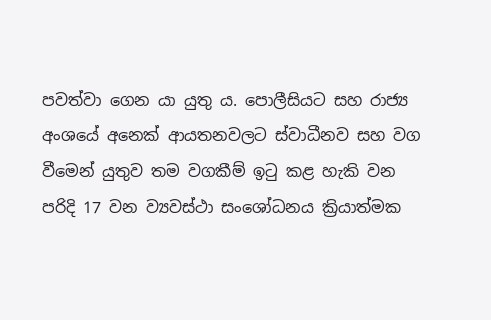පවත්වා ගෙන යා යුතු ය. පොලීසියට සහ රාජ්‍ය අංශයේ අනෙක් ආයතනවලට ස්වාධීනව සහ වග වීමෙන් යුතුව තම වගකීම් ඉටු කළ හැකි වන පරිදි 17 වන ව්‍යවස්ථා සංශෝධනය ක්‍රියාත්මක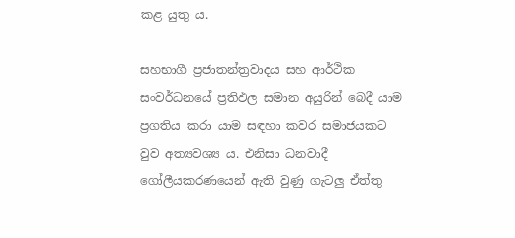කළ යුතු ය.

සහභාගී ප්‍රජාතන්ත්‍රවාදය සහ ආර්ථික සංවර්ධනයේ ප්‍රතිඵල සමාන අයුරින් බෙදී යාම ප්‍රගතිය කරා යාම සඳහා කවර සමාජයකට වුව අත්‍යවශ්‍ය ය. එනිසා ධනවාදී ගෝලීයකරණයෙන් ඇති වුණු ගැටලු ඒත්තු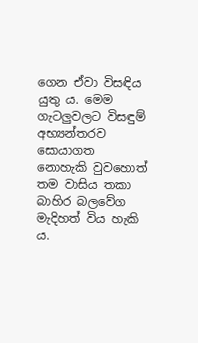ගෙන ඒවා විසඳිය යුතු ය. මෙම ගැටලුවලට විසඳුම් අභ්‍යන්තරව සොයාගත නොහැකි වුවහොත් තම වාසිය තකා බාහිර බලවේග මැදිහත් විය හැකි ය.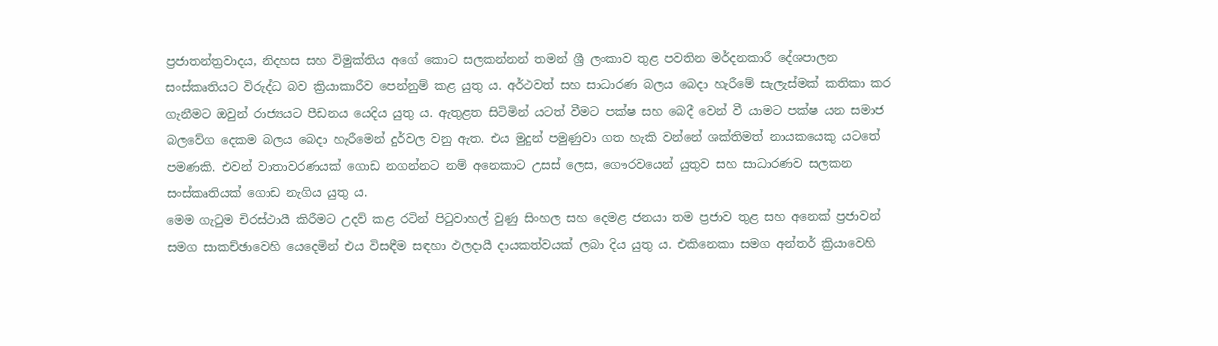ප්‍රජාතන්ත්‍රවාදය, නිදහස සහ විමුක්තිය අගේ කොට සලකන්නන් තමන් ශ්‍රී ලංකාව තුළ පවතින මර්දනකාරී දේශපාලන සංස්කෘතියට විරුද්ධ බව ක්‍රියාකාරීව පෙන්නුම් කළ යුතු ය. අර්ථවත් සහ සාධාරණ බලය බෙදා හැරීමේ සැලැස්මක් කතිකා කර ගැනීමට ඔවුන් රාජ්‍යයට පීඩනය යෙදිය යුතු ය. ඇතුළත සිටිමින් යටත් වීමට පක්ෂ සහ බෙදී වෙන් වී යාමට පක්ෂ යන සමාජ බලවේග දෙකම බලය බෙදා හැරීමෙන් දුර්වල වනු ඇත. එය මුදුන් පමුණුවා ගත හැකි වන්නේ ශක්තිමත් නායකයෙකු යටතේ පමණකි. එවන් වාතාවරණයක් ගොඩ නගන්නට නම් අනෙකාට උසස් ලෙස, ගෞරවයෙන් යුතුව සහ සාධාරණව සලකන සංස්කෘතියක් ගොඩ නැගිය යුතු ය.
මෙම ගැටුම චිරස්ථායී කිරීමට උදව් කළ රටින් පිටුවාහල් වුණු සිංහල සහ දෙමළ ජනයා තම ප්‍රජාව තුළ සහ අනෙක් ප්‍රජාවන් සමග සාකච්ඡාවෙහි යෙදෙමින් එය විසඳීම සඳහා ඵලදායී දායකත්වයක් ලබා දිය යුතු ය. එකිනෙකා සමග අන්තර් ක්‍රියාවෙහි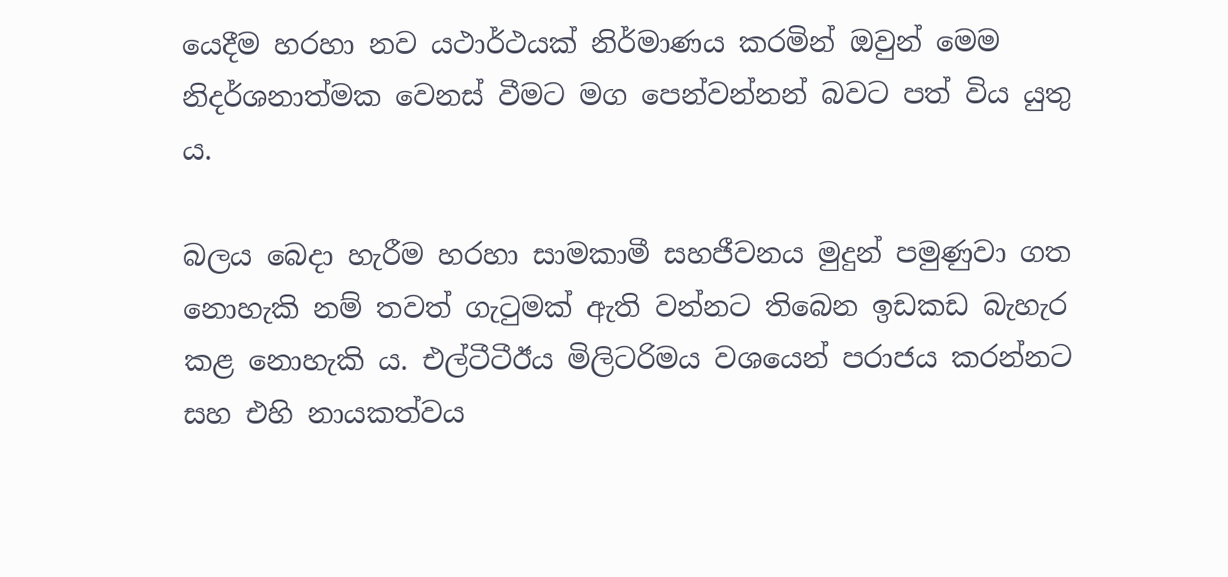යෙදීම හරහා නව යථාර්ථයක් නිර්මාණය කරමින් ඔවුන් මෙම නිදර්ශනාත්මක වෙනස් වීමට මග පෙන්වන්නන් බවට පත් විය යුතු ය.

බලය බෙදා හැරීම හරහා සාමකාමී සහජීවනය මුදුන් පමුණුවා ගත නොහැකි නම් තවත් ගැටුමක් ඇති වන්නට තිබෙන ඉඩකඩ බැහැර කළ නොහැකි ය. එල්ටීටීඊය මිලිටරිමය වශයෙන් පරාජය කරන්නට සහ එහි නායකත්වය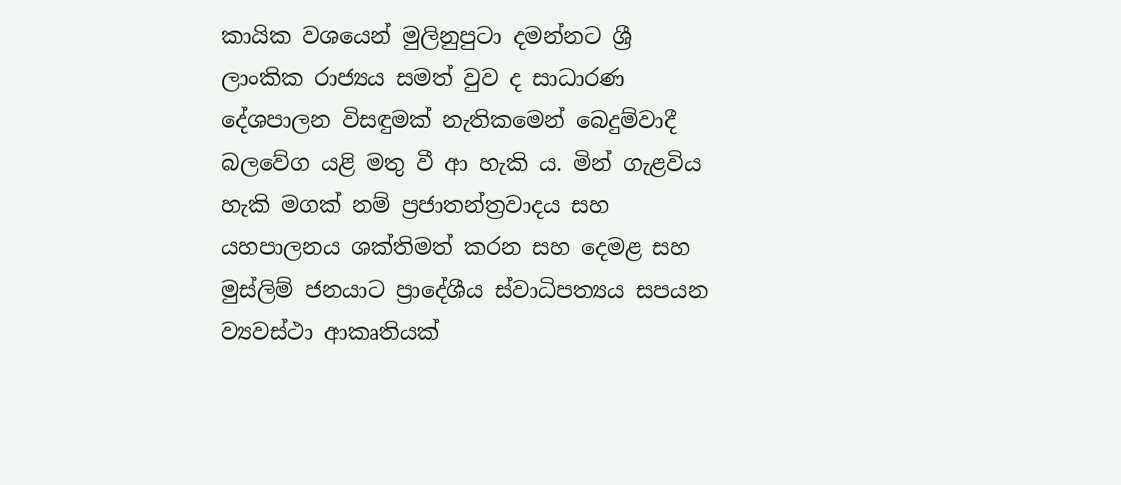කායික වශයෙන් මුලිනුපුටා දමන්නට ශ්‍රී ලාංකික රාජ්‍යය සමත් වුව ද සාධාරණ දේශපාලන විසඳුමක් නැතිකමෙන් බෙදුම්වාදී බලවේග යළි මතු වී ආ හැකි ය. මින් ගැළවිය හැකි මගක් නම් ප්‍රජාතන්ත්‍රවාදය සහ යහපාලනය ශක්තිමත් කරන සහ දෙමළ සහ මුස්ලිම් ජනයාට ප්‍රාදේශීය ස්වාධිපත්‍යය සපයන ව්‍යවස්ථා ආකෘතියක්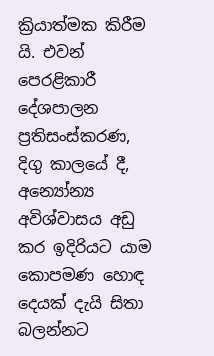ක්‍රියාත්මක කිරීම යි. එවන් පෙරළිකාරී දේශපාලන ප්‍රතිසංස්කරණ, දිගු කාලයේ දී, අන්‍යෝන්‍ය අවිශ්වාසය අඩු කර ඉදිරියට යාම කොපමණ හොඳ දෙයක් දැයි සිතා බලන්නට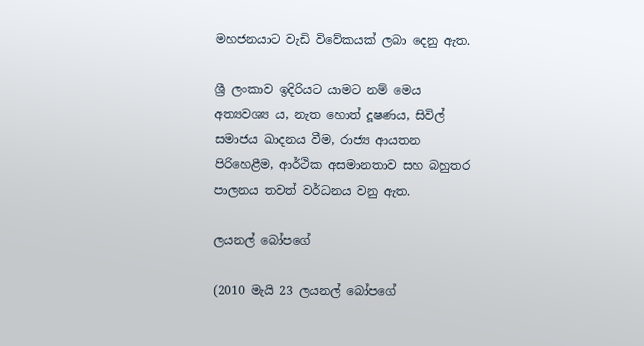මහජනයාට වැඩි විවේකයක් ලබා දෙනු ඇත.

ශ්‍රී ලංකාව ඉදිරියට යාමට නම් මෙය අත්‍යවශ්‍ය ය, නැත හොත් දූෂණය, සිවිල් සමාජය ඛාදනය වීම, රාජ්‍ය ආයතන පිරිහෙළීම, ආර්ථික අසමානතාව සහ බහුතර පාලනය තවත් වර්ධනය වනු ඇත.

ලයනල් බෝපගේ

(2010 මැයි 23 ලයනල් බෝපගේ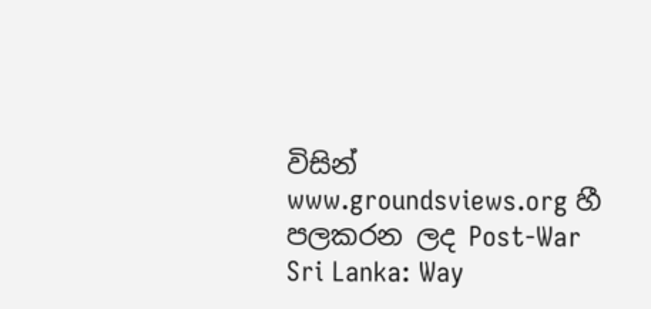විසින් www.groundsviews.org හී පලකරන ලද Post-War Sri Lanka: Way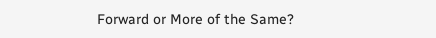Forward or More of the Same?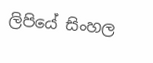ලිපියේ සිංහල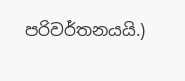පරිවර්තනයයි.)